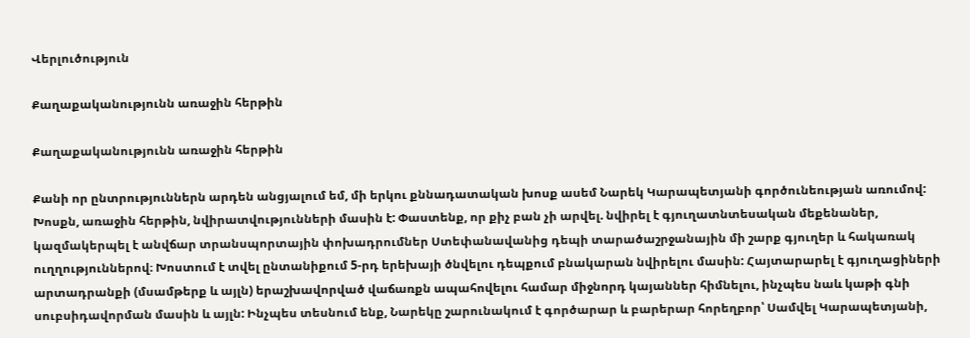Վերլուծություն

Քաղաքականությունն առաջին հերթին

Քաղաքականությունն առաջին հերթին

Քանի որ ընտրություններն արդեն անցյալում եմ, մի երկու քննադատական խոսք ասեմ Նարեկ Կարապետյանի գործունեության առումով: Խոսքն, առաջին հերթին, նվիրատվությունների մասին է: Փաստենք, որ քիչ բան չի արվել. նվիրել է գյուղատնտեսական մեքենաներ, կազմակերպել է անվճար տրանսպորտային փոխադրումներ Ստեփանավանից դեպի տարածաշրջանային մի շարք գյուղեր և հակառակ ուղղություններով։ Խոստում է տվել ընտանիքում 5-րդ երեխայի ծնվելու դեպքում բնակարան նվիրելու մասին: Հայտարարել է գյուղացիների արտադրանքի (մսամթերք և այլն) երաշխավորված վաճառքն ապահովելու համար միջնորդ կայաններ հիմնելու, ինչպես նաև կաթի գնի սուբսիդավորման մասին և այլն: Ինչպես տեսնում ենք, Նարեկը շարունակում է գործարար և բարերար հորեղբոր՝ Սամվել Կարապետյանի,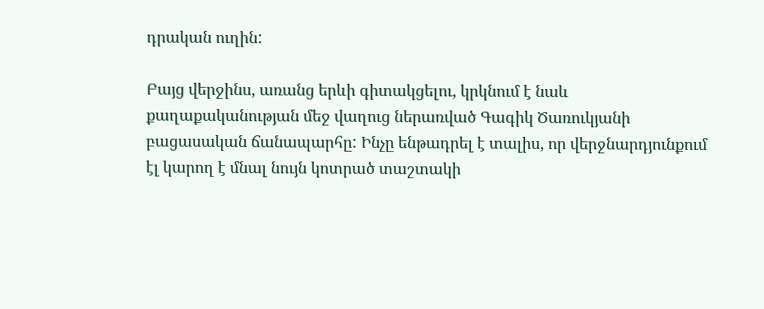դրական ուղին:

Բայց վերջինս, առանց երևի գիտակցելու, կրկնում է նաև քաղաքականության մեջ վաղուց ներառված Գագիկ Ծառուկյանի բացասական ճանապարհը: Ինչը ենթադրել է տալիս, որ վերջնարդյունքում էլ կարող է մնալ նույն կոտրած տաշտակի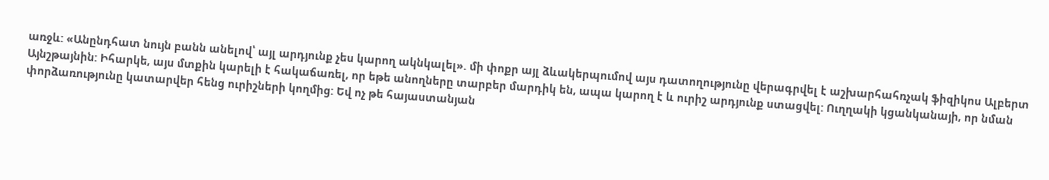առջև: «Անընդհատ նույն բանն անելով՝ այլ արդյունք չես կարող ակնկալել». մի փոքր այլ ձևակերպումով այս դատողությունը վերագրվել է աշխարհահռչակ ֆիզիկոս Ալբերտ Այնշթայնին: Իհարկե, այս մտքին կարելի է հակաճառել, որ եթե անողները տարբեր մարդիկ են, ապա կարող է և ուրիշ արդյունք ստացվել: Ուղղակի կցանկանայի, որ նման փորձառությունը կատարվեր հենց ուրիշների կողմից: Եվ ոչ թե հայաստանյան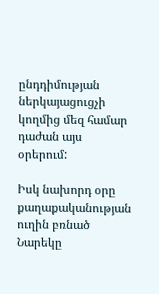ընդդիմության ներկայացուցչի կողմից մեզ համար դաժան այս օրերում:

Իսկ նախորդ օրը քաղաքականության ուղին բռնած Նարեկը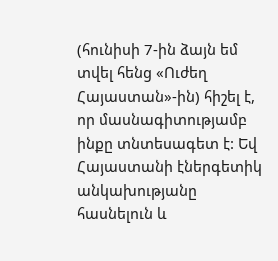(հունիսի 7-ին ձայն եմ տվել հենց «Ուժեղ Հայաստան»-ին) հիշել է, որ մասնագիտությամբ ինքը տնտեսագետ է: Եվ Հայաստանի էներգետիկ անկախությանը հասնելուն և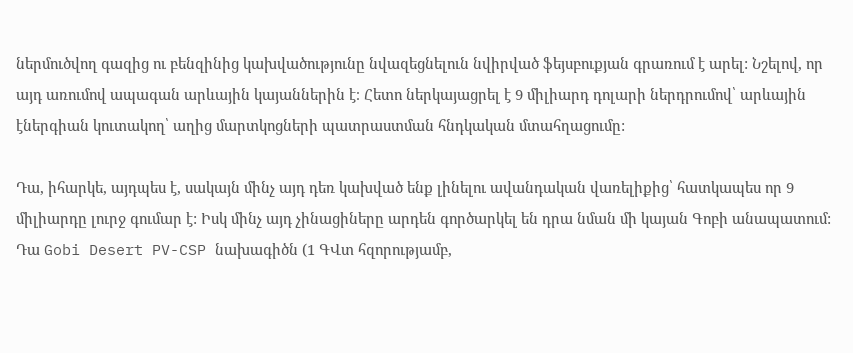ներմուծվող գազից ու բենզինից կախվածությունը նվազեցնելուն նվիրված ֆեյսբուքյան գրառում է արել: Նշելով, որ այդ առումով ապագան արևային կայաններին է։ Հետո ներկայացրել է 9 միլիարդ դոլարի ներդրումով՝ արևային էներգիան կուտակող՝ աղից մարտկոցների պատրաստման հնդկական մտահղացումը:

Դա, իհարկե, այդպես է, սակայն մինչ այդ դեռ կախված ենք լինելու ավանդական վառելիքից՝ հատկապես որ 9 միլիարդը լուրջ գումար է: Իսկ մինչ այդ չինացիները արդեն գործարկել են դրա նման մի կայան Գոբի անապատում: Դա Gobi Desert PV-CSP նախագիծն (1 ԳՎտ հզորությամբ,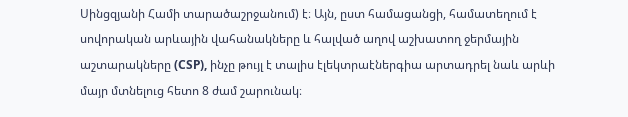Սինցզյանի Համի տարածաշրջանում) է։ Այն, ըստ համացանցի, համատեղում է սովորական արևային վահանակները և հալված աղով աշխատող ջերմային աշտարակները (CSP), ինչը թույլ է տալիս էլեկտրաէներգիա արտադրել նաև արևի մայր մտնելուց հետո 8 ժամ շարունակ։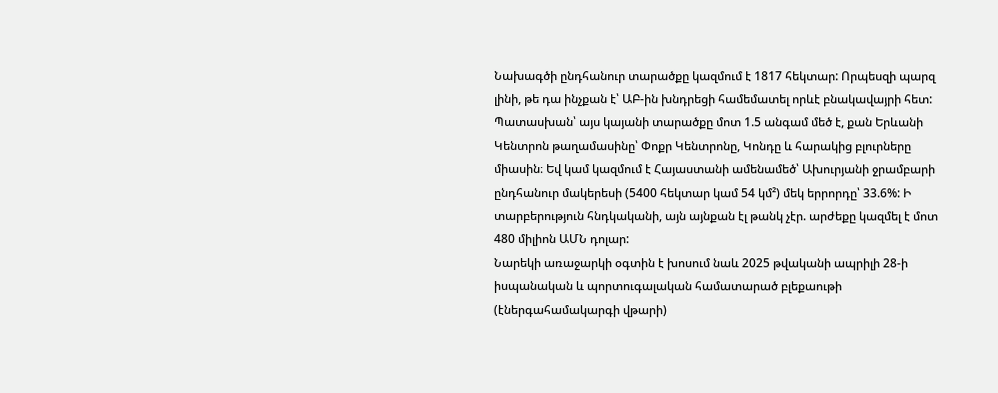Նախագծի ընդհանուր տարածքը կազմում է 1817 հեկտար: Որպեսզի պարզ լինի, թե դա ինչքան է՝ ԱԲ-ին խնդրեցի համեմատել որևէ բնակավայրի հետ: Պատասխան՝ այս կայանի տարածքը մոտ 1.5 անգամ մեծ է, քան Երևանի Կենտրոն թաղամասինը՝ Փոքր Կենտրոնը, Կոնդը և հարակից բլուրները միասին։ Եվ կամ կազմում է Հայաստանի ամենամեծ՝ Ախուրյանի ջրամբարի ընդհանուր մակերեսի (5400 հեկտար կամ 54 կմ²) մեկ երրորդը՝ 33.6%: Ի տարբերություն հնդկականի, այն այնքան էլ թանկ չէր. արժեքը կազմել է մոտ 480 միլիոն ԱՄՆ դոլար:
Նարեկի առաջարկի օգտին է խոսում նաև 2025 թվականի ապրիլի 28-ի իսպանական և պորտուգալական համատարած բլեքաութի (էներգահամակարգի վթարի)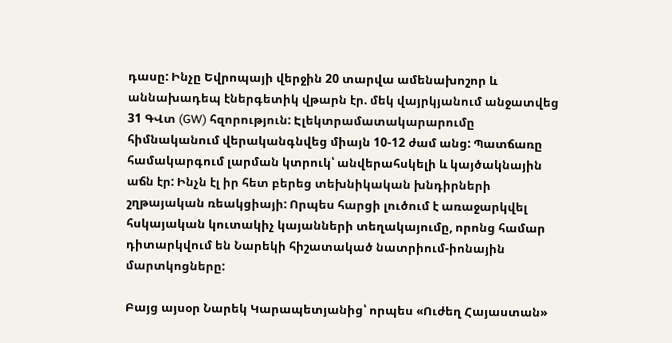դասը: Ինչը Եվրոպայի վերջին 20 տարվա ամենախոշոր և աննախադեպ էներգետիկ վթարն էր. մեկ վայրկյանում անջատվեց 31 ԳՎտ (GW) հզորություն: Էլեկտրամատակարարումը հիմնականում վերականգնվեց միայն 10-12 ժամ անց: Պատճառը համակարգում լարման կտրուկ՝ անվերահսկելի և կայծակնային աճն էր: Ինչն էլ իր հետ բերեց տեխնիկական խնդիրների շղթայական ռեակցիայի: Որպես հարցի լուծում է առաջարկվել հսկայական կուտակիչ կայանների տեղակայումը, որոնց համար դիտարկվում են Նարեկի հիշատակած նատրիում-իոնային մարտկոցները:

Բայց այսօր Նարեկ Կարապետյանից՝ որպես «Ուժեղ Հայաստան»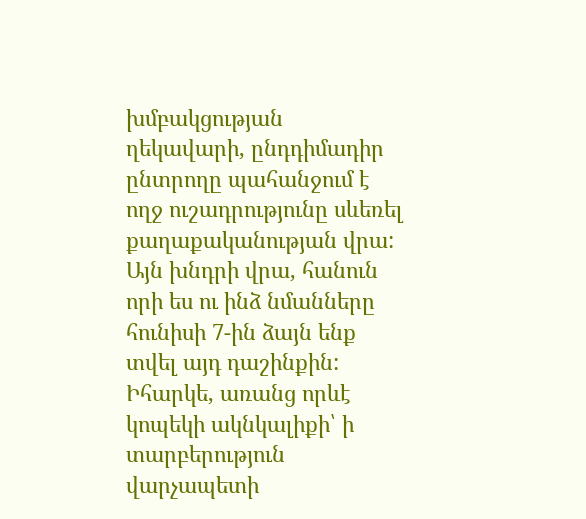խմբակցության ղեկավարի, ընդդիմադիր ընտրողը պահանջում է ողջ ուշադրությունը սևեռել քաղաքականության վրա: Այն խնդրի վրա, հանուն որի ես ու ինձ նմանները հունիսի 7-ին ձայն ենք տվել այդ դաշինքին: Իհարկե, առանց որևէ կոպեկի ակնկալիքի՝ ի տարբերություն վարչապետի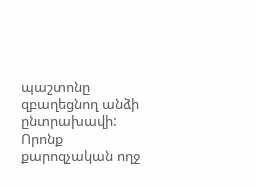պաշտոնը զբաղեցնող անձի ընտրախավի: Որոնք քարոզչական ողջ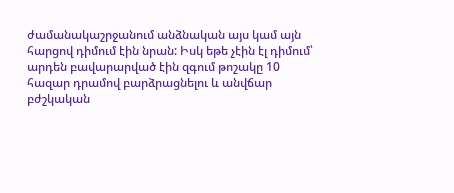ժամանակաշրջանում անձնական այս կամ այն հարցով դիմում էին նրան: Իսկ եթե չէին էլ դիմում՝ արդեն բավարարված էին զգում թոշակը 10 հազար դրամով բարձրացնելու և անվճար բժշկական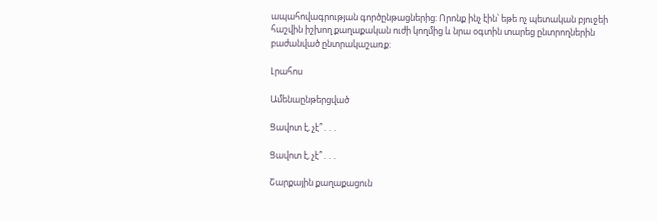ապահովագրության գործընթացներից: Որոնք ինչ էին՝ եթե ոչ պետական բյուջեի հաշվին իշխող քաղաքական ուժի կողմից և նրա օգտին տարեց ընտրողներին բաժանված ընտրակաշառք:

Լրահոս

Ամենաընթերցված

Ցավոտ է, չէ՞․․․

Ցավոտ է, չէ՞․․․

Շարքային քաղաքացուն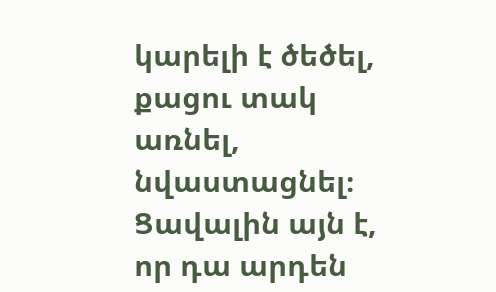կարելի է ծեծել, քացու տակ առնել, նվաստացնել։ Ցավալին այն է, որ դա արդեն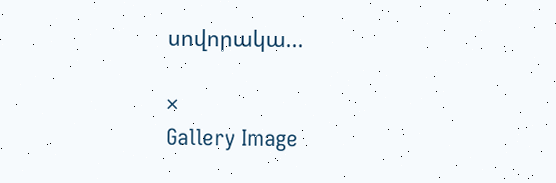սովորակա...

×
Gallery Image